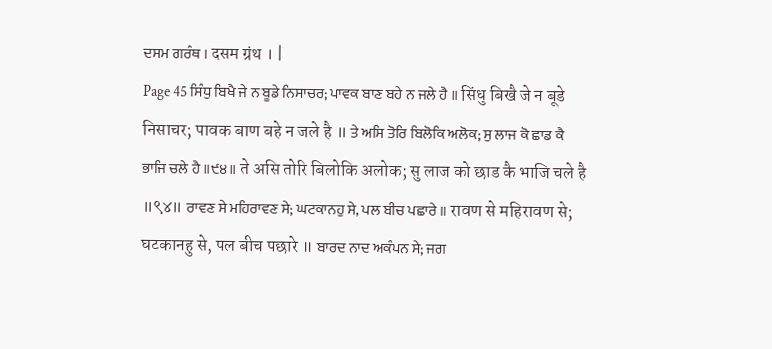ਦਸਮ ਗਰੰਥ । दसम ग्रंथ । |
Page 45 ਸਿੰਧੁ ਬਿਖੈ ਜੇ ਨ ਬੂਡੇ ਨਿਸਾਚਰ; ਪਾਵਕ ਬਾਣ ਬਹੇ ਨ ਜਲੇ ਹੈ ॥ सिंधु बिखै जे न बूडे निसाचर; पावक बाण बहे न जले है ॥ ਤੇ ਅਸਿ ਤੋਰਿ ਬਿਲੋਕਿ ਅਲੋਕ; ਸੁ ਲਾਜ ਕੋ ਛਾਡ ਕੈ ਭਾਜਿ ਚਲੇ ਹੈ ॥੯੪॥ ते असि तोरि बिलोकि अलोक; सु लाज को छाड कै भाजि चले है ॥९४॥ ਰਾਵਣ ਸੇ ਮਹਿਰਾਵਣ ਸੇ; ਘਟਕਾਨਹੁ ਸੇ, ਪਲ ਬੀਚ ਪਛਾਰੇ ॥ रावण से महिरावण से; घटकानहु से, पल बीच पछारे ॥ ਬਾਰਦ ਨਾਦ ਅਕੰਪਨ ਸੇ; ਜਗ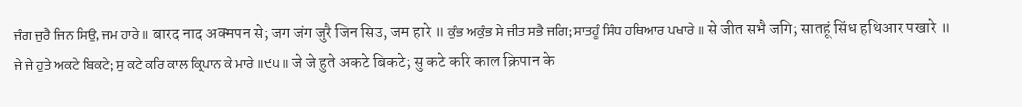ਜੰਗ ਜੁਰੈ ਜਿਨ ਸਿਉ, ਜਮ ਹਾਰੇ ॥ बारद नाद अक्मपन से; जग जंग जुरै जिन सिउ, जम हारे ॥ ਕੁੰਭ ਅਕੁੰਭ ਸੇ ਜੀਤ ਸਭੈ ਜਗਿ; ਸਾਤਹੂੰ ਸਿੰਧ ਹਥਿਆਰ ਪਖਾਰੇ ॥ से जीत सभै जगि; सातहूं सिंध हथिआर पखारे ॥ ਜੇ ਜੇ ਹੁਤੇ ਅਕਟੇ ਬਿਕਟੇ; ਸੁ ਕਟੇ ਕਰਿ ਕਾਲ ਕ੍ਰਿਪਾਨ ਕੇ ਮਾਰੇ ॥੯੫॥ जे जे हुते अकटे बिकटे; सु कटे करि काल क्रिपान के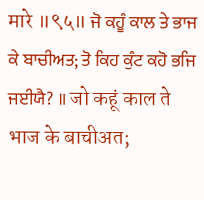मारे ॥९५॥ ਜੋ ਕਹੂੰ ਕਾਲ ਤੇ ਭਾਜ ਕੇ ਬਾਚੀਅਤ; ਤੋ ਕਿਹ ਕੁੰਟ ਕਹੋ ਭਜਿ ਜਈਯੈ? ॥ जो कहूं काल ते भाज के बाचीअत;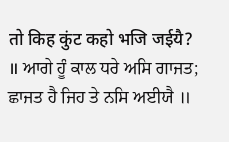तो किह कुंट कहो भजि जईयै? ॥ ਆਗੇ ਹੂੰ ਕਾਲ ਧਰੇ ਅਸਿ ਗਾਜਤ; ਛਾਜਤ ਹੈ ਜਿਹ ਤੇ ਨਸਿ ਅਈਯੈ ॥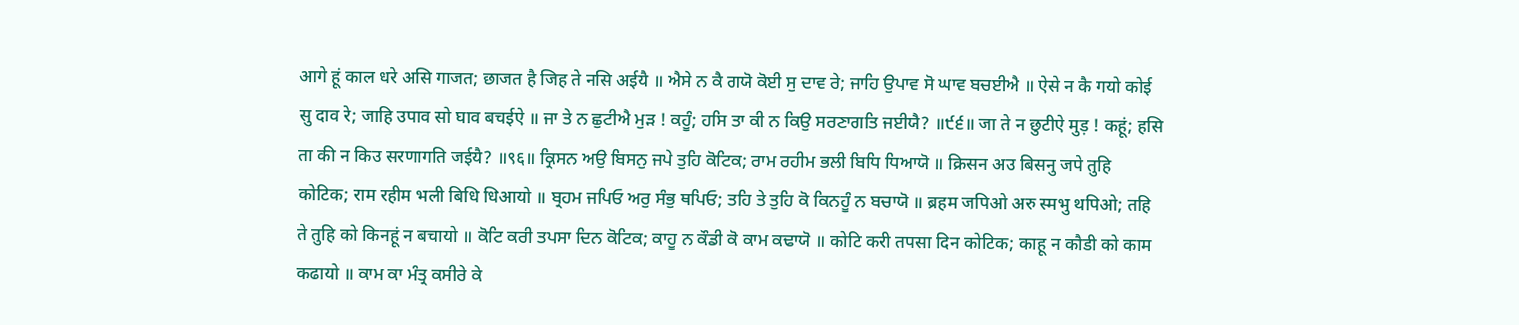आगे हूं काल धरे असि गाजत; छाजत है जिह ते नसि अईयै ॥ ਐਸੇ ਨ ਕੈ ਗਯੋ ਕੋਈ ਸੁ ਦਾਵ ਰੇ; ਜਾਹਿ ਉਪਾਵ ਸੋ ਘਾਵ ਬਚਈਐ ॥ ऐसे न कै गयो कोई सु दाव रे; जाहि उपाव सो घाव बचईऐ ॥ ਜਾ ਤੇ ਨ ਛੁਟੀਐ ਮੁੜ ! ਕਹੂੰ; ਹਸਿ ਤਾ ਕੀ ਨ ਕਿਉ ਸਰਣਾਗਤਿ ਜਈਯੈ? ॥੯੬॥ जा ते न छुटीऐ मुड़ ! कहूं; हसि ता की न किउ सरणागति जईयै? ॥९६॥ ਕ੍ਰਿਸਨ ਅਉ ਬਿਸਨੁ ਜਪੇ ਤੁਹਿ ਕੋਟਿਕ; ਰਾਮ ਰਹੀਮ ਭਲੀ ਬਿਧਿ ਧਿਆਯੋ ॥ क्रिसन अउ बिसनु जपे तुहि कोटिक; राम रहीम भली बिधि धिआयो ॥ ਬ੍ਰਹਮ ਜਪਿਓ ਅਰੁ ਸੰਭੁ ਥਪਿਓ; ਤਹਿ ਤੇ ਤੁਹਿ ਕੋ ਕਿਨਹੂੰ ਨ ਬਚਾਯੋ ॥ ब्रहम जपिओ अरु स्मभु थपिओ; तहि ते तुहि को किनहूं न बचायो ॥ ਕੋਟਿ ਕਰੀ ਤਪਸਾ ਦਿਨ ਕੋਟਿਕ; ਕਾਹੂ ਨ ਕੌਡੀ ਕੋ ਕਾਮ ਕਢਾਯੋ ॥ कोटि करी तपसा दिन कोटिक; काहू न कौडी को काम कढायो ॥ ਕਾਮ ਕਾ ਮੰਤ੍ਰ ਕਸੀਰੇ ਕੇ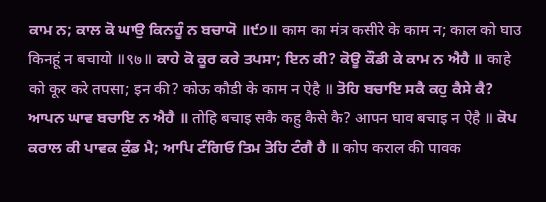ਕਾਮ ਨ; ਕਾਲ ਕੋ ਘਾਉ ਕਿਨਹੂੰ ਨ ਬਚਾਯੋ ॥੯੭॥ काम का मंत्र कसीरे के काम न; काल को घाउ किनहूं न बचायो ॥९७॥ ਕਾਹੇ ਕੋ ਕੂਰ ਕਰੇ ਤਪਸਾ; ਇਨ ਕੀ? ਕੋਊ ਕੌਡੀ ਕੇ ਕਾਮ ਨ ਐਹੈ ॥ काहे को कूर करे तपसा; इन की? कोऊ कौडी के काम न ऐहै ॥ ਤੋਹਿ ਬਚਾਇ ਸਕੈ ਕਹੁ ਕੈਸੇ ਕੈ? ਆਪਨ ਘਾਵ ਬਚਾਇ ਨ ਐਹੈ ॥ तोहि बचाइ सकै कहु कैसे कै? आपन घाव बचाइ न ऐहै ॥ ਕੋਪ ਕਰਾਲ ਕੀ ਪਾਵਕ ਕੁੰਡ ਮੈ; ਆਪਿ ਟੰਗਿਓ ਤਿਮ ਤੋਹਿ ਟੰਗੈ ਹੈ ॥ कोप कराल की पावक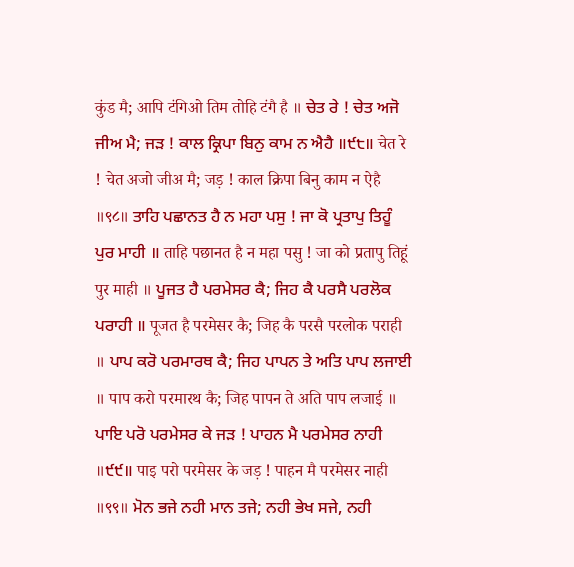कुंड मै; आपि टंगिओ तिम तोहि टंगै है ॥ ਚੇਤ ਰੇ ! ਚੇਤ ਅਜੋ ਜੀਅ ਮੈ; ਜੜ ! ਕਾਲ ਕ੍ਰਿਪਾ ਬਿਨੁ ਕਾਮ ਨ ਐਹੈ ॥੯੮॥ चेत रे ! चेत अजो जीअ मै; जड़ ! काल क्रिपा बिनु काम न ऐहै ॥९८॥ ਤਾਹਿ ਪਛਾਨਤ ਹੈ ਨ ਮਹਾ ਪਸੁ ! ਜਾ ਕੋ ਪ੍ਰਤਾਪੁ ਤਿਹੂੰ ਪੁਰ ਮਾਹੀ ॥ ताहि पछानत है न महा पसु ! जा को प्रतापु तिहूं पुर माही ॥ ਪੂਜਤ ਹੈ ਪਰਮੇਸਰ ਕੈ; ਜਿਹ ਕੈ ਪਰਸੈ ਪਰਲੋਕ ਪਰਾਹੀ ॥ पूजत है परमेसर कै; जिह कै परसै परलोक पराही ॥ ਪਾਪ ਕਰੋ ਪਰਮਾਰਥ ਕੈ; ਜਿਹ ਪਾਪਨ ਤੇ ਅਤਿ ਪਾਪ ਲਜਾਈ ॥ पाप करो परमारथ कै; जिह पापन ते अति पाप लजाई ॥ ਪਾਇ ਪਰੋ ਪਰਮੇਸਰ ਕੇ ਜੜ ! ਪਾਹਨ ਮੈ ਪਰਮੇਸਰ ਨਾਹੀ ॥੯੯॥ पाइ परो परमेसर के जड़ ! पाहन मै परमेसर नाही ॥९९॥ ਮੋਨ ਭਜੇ ਨਹੀ ਮਾਨ ਤਜੇ; ਨਹੀ ਭੇਖ ਸਜੇ, ਨਹੀ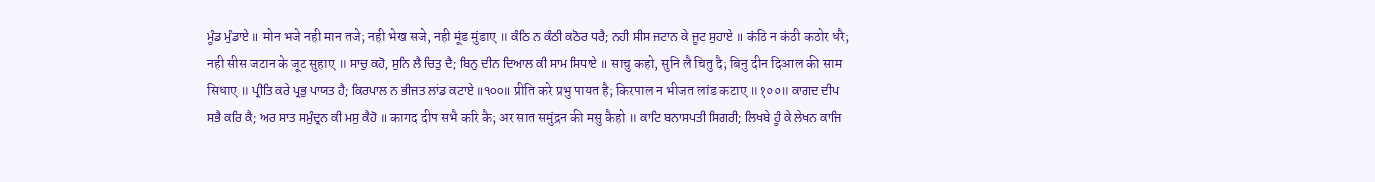ਮੂੰਡ ਮੁੰਡਾਏ ॥ मोन भजे नही मान तजे; नही भेख सजे, नही मूंड मुंडाए ॥ ਕੰਠਿ ਨ ਕੰਠੀ ਕਠੋਰ ਧਰੈ; ਨਹੀ ਸੀਸ ਜਟਾਨ ਕੇ ਜੂਟ ਸੁਹਾਏ ॥ कंठि न कंठी कठोर धरै; नही सीस जटान के जूट सुहाए ॥ ਸਾਚੁ ਕਹੋ, ਸੁਨਿ ਲੈ ਚਿਤੁ ਦੈ; ਬਿਨੁ ਦੀਨ ਦਿਆਲ ਕੀ ਸਾਮ ਸਿਧਾਏ ॥ साचु कहो, सुनि लै चितु दै; बिनु दीन दिआल की साम सिधाए ॥ ਪ੍ਰੀਤਿ ਕਰੇ ਪ੍ਰਭੁ ਪਾਯਤ ਹੈ; ਕਿਰਪਾਲ ਨ ਭੀਜਤ ਲਾਂਡ ਕਟਾਏ ॥੧੦੦॥ प्रीति करे प्रभु पायत है; किरपाल न भीजत लांड कटाए ॥१००॥ ਕਾਗਦ ਦੀਪ ਸਭੈ ਕਰਿ ਕੈ; ਅਰ ਸਾਤ ਸਮੁੰਦ੍ਰਨ ਕੀ ਮਸੁ ਕੈਹੋ ॥ कागद दीप सभै करि कै; अर सात समुंद्रन की मसु कैहो ॥ ਕਾਟਿ ਬਨਾਸਪਤੀ ਸਿਗਰੀ; ਲਿਖਬੇ ਹੂੰ ਕੇ ਲੇਖਨ ਕਾਜਿ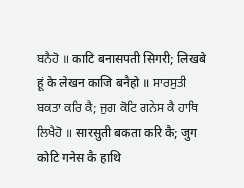ਬਨੈਹੋ ॥ काटि बनासपती सिगरी; लिखबे हूं के लेखन काजि बनैहो ॥ ਸਾਰਸੁਤੀ ਬਕਤਾ ਕਰਿ ਕੈ; ਜੁਗ ਕੋਟਿ ਗਨੇਸ ਕੈ ਹਾਥਿ ਲਿਖੈਹੋ ॥ सारसुती बकता करि कै; जुग कोटि गनेस कै हाथि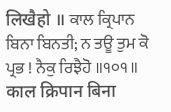लिखैहो ॥ ਕਾਲ ਕ੍ਰਿਪਾਨ ਬਿਨਾ ਬਿਨਤੀ; ਨ ਤਊ ਤੁਮ ਕੋ ਪ੍ਰਭ ! ਨੈਕੁ ਰਿਝੈਹੋ ॥੧੦੧॥ काल क्रिपान बिना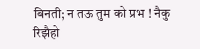बिनती; न तऊ तुम को प्रभ ! नैकु रिझैहो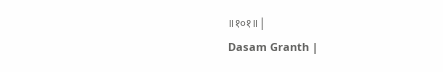॥१०१॥ |
Dasam Granth |